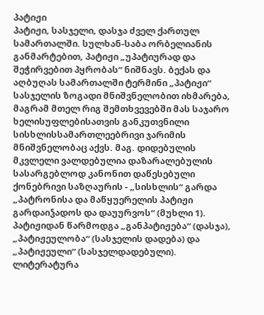პატიჟი
პატიჟი, სასჯელი, დასჯა ძველ ქართულ სამართალში. სულხან-საბა ორბელიანის განმარტებით, პატიჟი „უპატიურად და შეჭირვებით პყრობას“ ნიშნავს. ბექას და აღბუღას სამართალში ტერმინი „პატიჟი“ სასჯელის ზოგადი მნიშვნელობით იხმარება, მაგრამ მთელ რიგ შემთხვევებში მას საჯარო ხელისუფლებისათვის განკუთვნილი სისხლისსამართლეებრივი ჯარიმის მნიშვნელობაც აქვს. მაგ. დიდებულის მკვლელი ვალდებულია დაზარალებულის სასარგებლოდ კანონით დაწესებული ქონებრივი საზღაურის - „სისხლის“ გარდა „პატრონისა და მაწყუერელის პატიჟი გარდაიჴადოს და დაუურვოს“ (მუხლი 1). პატიჟიდან წარმოდგა „განპატიჟება“ (დასჯა), „პატიჟეულობა“ (სასჯელის დადება) და „პატიჟეული“ (სასჯელდადებული).
ლიტერატურა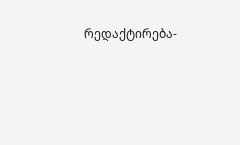რედაქტირება-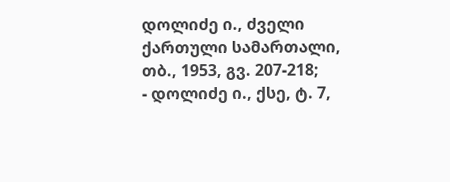დოლიძე ი., ძველი ქართული სამართალი, თბ., 1953, გვ. 207-218;
- დოლიძე ი., ქსე, ტ. 7,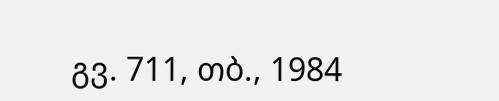გვ. 711, თბ., 1984